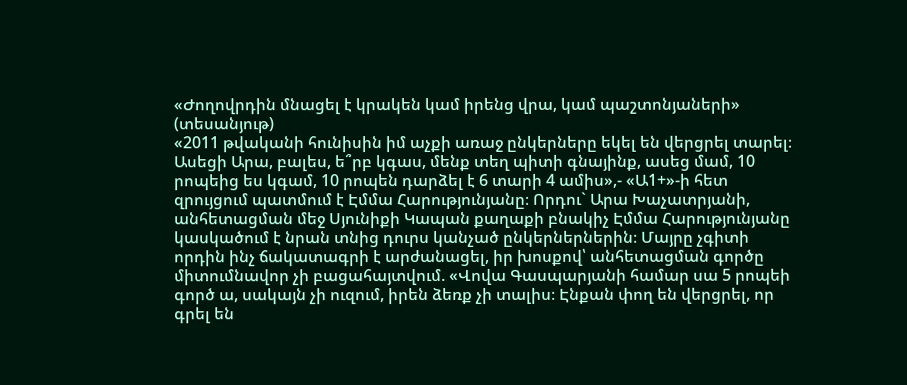«Ժողովրդին մնացել է կրակեն կամ իրենց վրա, կամ պաշտոնյաների» (տեսանյութ)
«2011 թվականի հունիսին իմ աչքի առաջ ընկերները եկել են վերցրել տարել։ Ասեցի Արա, բալես, ե՞րբ կգաս, մենք տեղ պիտի գնայինք, ասեց մամ, 10 րոպեից ես կգամ, 10 րոպեն դարձել է 6 տարի 4 ամիս»,- «Ա1+»-ի հետ զրույցում պատմում է Էմմա Հարությունյանը։ Որդու` Արա Խաչատրյանի, անհետացման մեջ Սյունիքի Կապան քաղաքի բնակիչ Էմմա Հարությունյանը կասկածում է նրան տնից դուրս կանչած ընկերներներին։ Մայրը չգիտի որդին ինչ ճակատագրի է արժանացել, իր խոսքով՝ անհետացման գործը միտումնավոր չի բացահայտվում. «Վովա Գասպարյանի համար սա 5 րոպեի գործ ա, սակայն չի ուզում, իրեն ձեռք չի տալիս։ Էնքան փող են վերցրել, որ գրել են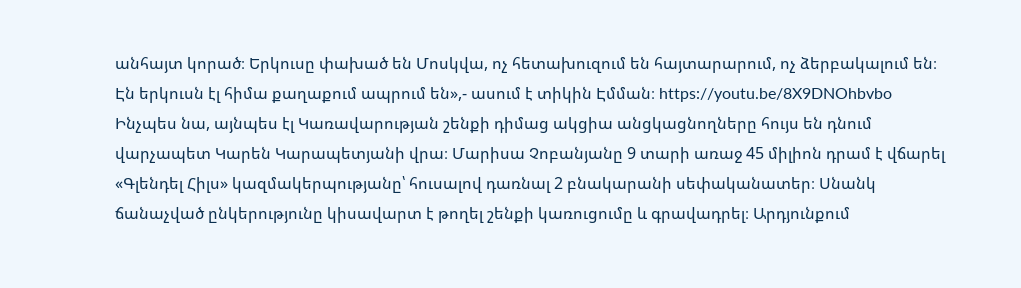անհայտ կորած։ Երկուսը փախած են Մոսկվա, ոչ հետախուզում են հայտարարում, ոչ ձերբակալում են։ Էն երկուսն էլ հիմա քաղաքում ապրում են»,- ասում է տիկին Էմման։ https://youtu.be/8X9DNOhbvbo Ինչպես նա, այնպես էլ Կառավարության շենքի դիմաց ակցիա անցկացնողները հույս են դնում վարչապետ Կարեն Կարապետյանի վրա։ Մարիսա Չոբանյանը 9 տարի առաջ 45 միլիոն դրամ է վճարել «Գլենդել Հիլս» կազմակերպությանը՝ հուսալով դառնալ 2 բնակարանի սեփականատեր։ Սնանկ ճանաչված ընկերությունը կիսավարտ է թողել շենքի կառուցումը և գրավադրել։ Արդյունքում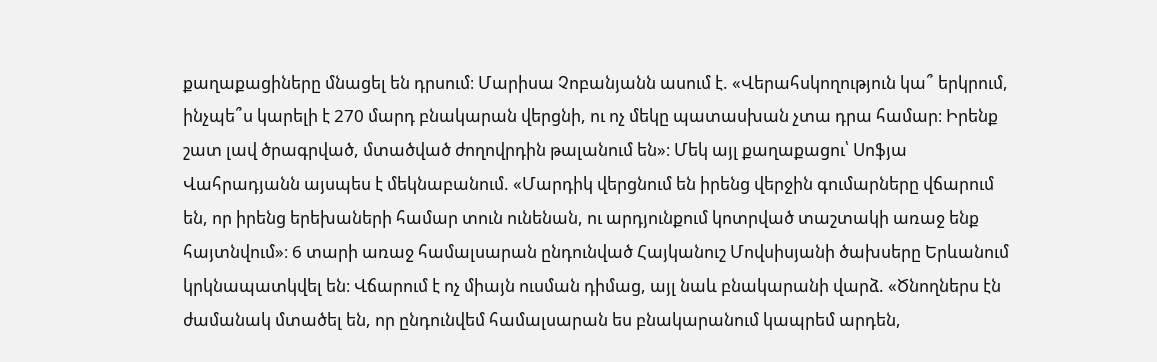քաղաքացիները մնացել են դրսում։ Մարիսա Չոբանյանն ասում է. «Վերահսկողություն կա՞ երկրում, ինչպե՞ս կարելի է 270 մարդ բնակարան վերցնի, ու ոչ մեկը պատասխան չտա դրա համար։ Իրենք շատ լավ ծրագրված, մտածված ժողովրդին թալանում են»։ Մեկ այլ քաղաքացու՝ Սոֆյա Վահրադյանն այսպես է մեկնաբանում. «Մարդիկ վերցնում են իրենց վերջին գումարները վճարում են, որ իրենց երեխաների համար տուն ունենան, ու արդյունքում կոտրված տաշտակի առաջ ենք հայտնվում»։ 6 տարի առաջ համալսարան ընդունված Հայկանուշ Մովսիսյանի ծախսերը Երևանում կրկնապատկվել են։ Վճարում է ոչ միայն ուսման դիմաց, այլ նաև բնակարանի վարձ. «Ծնողներս էն ժամանակ մտածել են, որ ընդունվեմ համալսարան ես բնակարանում կապրեմ արդեն,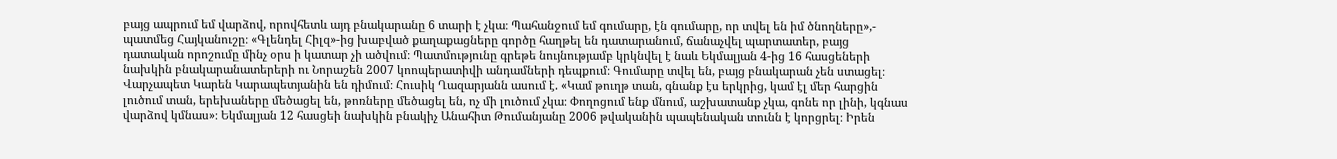բայց ապրում եմ վարձով, որովհետև այդ բնակարանը 6 տարի է չկա։ Պահանջում եմ գումարը, էն գումարը, որ տվել են իմ ծնողները»,- պատմեց Հայկանուշը։ «Գլենդել Հիլզ»-ից խաբված քաղաքացները գործը հաղթել են դատարանում, ճանաչվել պարտատեր, բայց դատական որոշումը մինչ օրս ի կատար չի ածվում։ Պատմությունը գրեթե նույնությամբ կրկնվել է նաև Եկմալյան 4-ից 16 հասցեների նախկին բնակարանատերերի ու Նորաշեն 2007 կոոպերատիվի անդամների դեպքում։ Գումարը տվել են, բայց բնակարան չեն ստացել։ Վարչապետ Կարեն Կարապետյանին են դիմում։ Հուսիկ Ղազարյանն ասում է. «Կամ թուղթ տան, գնանք էս երկրից, կամ էլ մեր հարցին լուծում տան, երեխաները մեծացել են, թոռները մեծացել են, ոչ մի լուծում չկա։ Փողոցում ենք մնում, աշխատանք չկա, գոնե որ լինի, կգնաս վարձով կմնաս»։ Եկմալյան 12 հասցեի նախկին բնակիչ Անահիտ Թումանյանը 2006 թվականին պապենական տունն է կորցրել։ Իրեն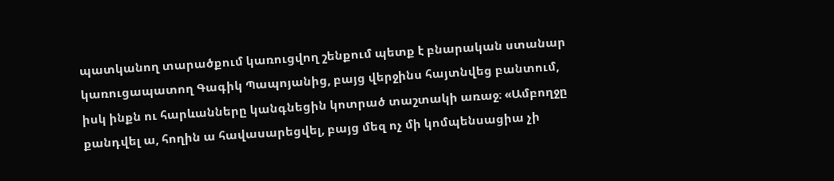պատկանող տարածքում կառուցվող շենքում պետք է բնարական ստանար կառուցապատող Գագիկ Պապոյանից, բայց վերջինս հայտնվեց բանտում, իսկ ինքն ու հարևանները կանգնեցին կոտրած տաշտակի առաջ։ «Ամբողջը քանդվել ա, հողին ա հավասարեցվել, բայց մեզ ոչ մի կոմպենսացիա չի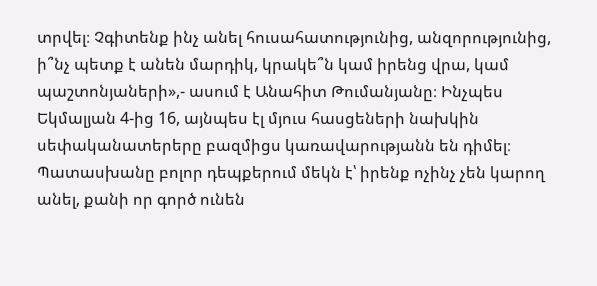տրվել։ Չգիտենք ինչ անել հուսահատությունից, անզորությունից, ի՞նչ պետք է անեն մարդիկ, կրակե՞ն կամ իրենց վրա, կամ պաշտոնյաների»,- ասում է Անահիտ Թումանյանը։ Ինչպես Եկմալյան 4-ից 16, այնպես էլ մյուս հասցեների նախկին սեփականատերերը բազմիցս կառավարությանն են դիմել։ Պատասխանը բոլոր դեպքերում մեկն է՝ իրենք ոչինչ չեն կարող անել, քանի որ գործ ունեն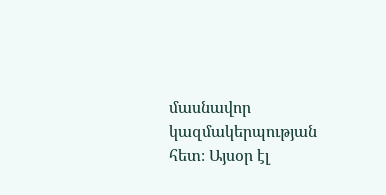մասնավոր կազմակերպության հետ։ Այսօր էլ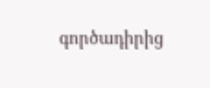գործադիրից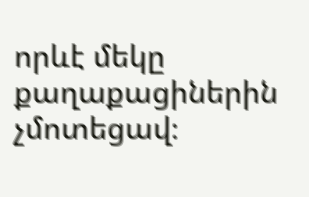որևէ մեկը քաղաքացիներին չմոտեցավ։